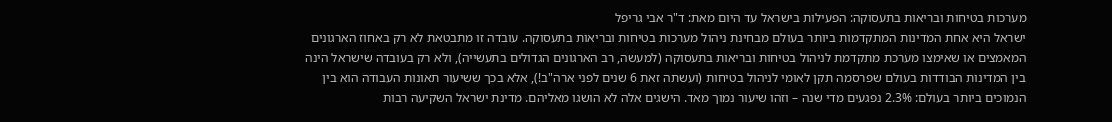מערכות בטיחות ובריאות בתעסוקה: הפעילות בישראל עד היום מאת: ד"ר אבי גריפל
ישראל היא אחת המדינות המתקדמות ביותר בעולם מבחינת ניהול מערכות בטיחות ובריאות בתעסוקה. עובדה זו מתבטאת לא רק באחוז הארגונים המאמצים או שאימצו מערכת מתקדמת לניהול בטיחות ובריאות בתעסוקה (למעשה, רב הארגונים הגדולים בתעשייה), ולא רק בעובדה שישראל הינה בין המדינות הבודדות בעולם שפרסמה תקן לאומי לניהול בטיחות (ועשתה זאת 6 שנים לפני ארה"ב!), אלא בכך ששיעור תאונות העבודה הוא בין הנמוכים ביותר בעולם: 2.3% נפגעים מדי שנה – וזהו שיעור נמוך מאד. הישגים אלה לא הושגו מאליהם. מדינת ישראל השקיעה רבות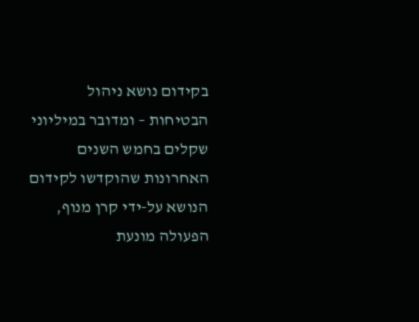בקידום נושא ניהול הבטיחות – ומדובר במיליוני שקלים בחמש השנים האחרונות שהוקדשו לקידום הנושא על-ידי קרן מנוף, הפעולה מונעת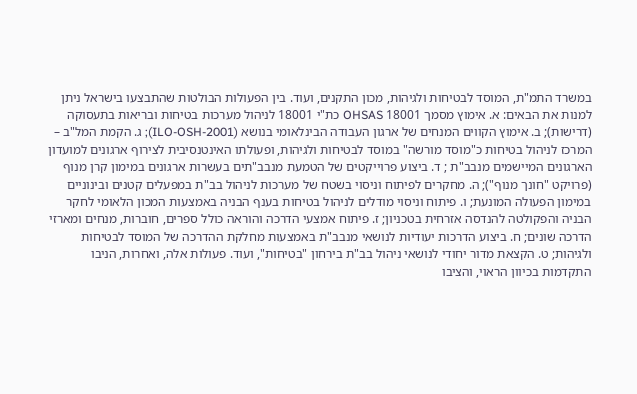במשרד התמ"ת, המוסד לבטיחות ולגיהות, מכון התקנים, ועוד. בין הפעולות הבולטות שהתבצעו בישראל ניתן למנות את הבאים: א. אימוץ מסמך 18001 OHSAS כת"י 18001 לניהול מערכות בטיחות ובריאות בתעסוקה (דרישות); ב. אימוץ הקווים המנחים של ארגון העבודה הבינלאומי בנושא (ILO-OSH-2001); ג. הקמת המל"ב – המרכז לניהול בטיחות כ"מוסד מורשה" במוסד לבטיחות ולגיהות, ופעולתו האינטנסיבית לצירוף ארגונים למועדון הארגונים המיישמים מנבב"ת ; ד. ביצוע פרוייקטים של הטמעת מנבב"תים בעשרות ארגונים במימון קרן מנוף (פרויקט "חונך מנוף"); ה. מחקרים לפיתוח וניסוי בשטח של מערכות לניהול בב"ת במפעלים קטנים ובינוניים במימון הפעולה המונעת; ו. פיתוח וניסוי מודלים לניהול בטיחות בענף הבניה באמצעות המכון הלאומי לחקר הבניה והפקולטה להנדסה אזרחית בטכניון; ז. פיתוח אמצעי הדרכה והוראה כולל ספרים, חוברות, מנחים ומארזי הדרכה שונים; ח. ביצוע הדרכות יעודיות לנושאי מנבב"ת באמצעות מחלקת ההדרכה של המוסד לבטיחות ולגיהות; ט. הקצאת מדור יחודי לנושאי ניהול בב"ת בירחון "בטיחות", ועוד. פעולות אלה, ואחרות, הניבו התקדמות בכיוון הראוי, והציבו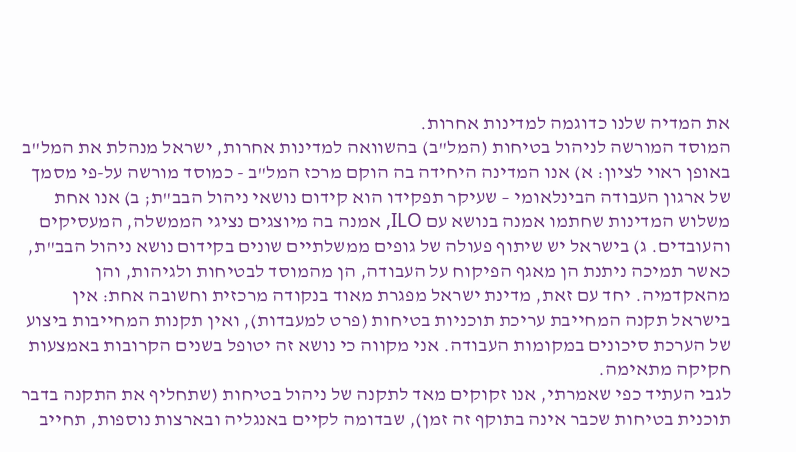את המדיה שלנו כדוגמה למדינות אחרות.
המוסד המורשה לניהול בטיחות (המל"ב) בהשוואה למדינות אחרות, ישראל מנהלת את המל"ב באופן ראוי לציון: א) אנו המדינה היחידה בה הוקם מרכז המל"ב - כמוסד מורשה על-פי מסמך של ארגון העבודה הבינלאומי – שעיקר תפקידו הוא קידום נושאי ניהול הבב"ת; ב) אנו אחת משלוש המדינות שחתמו אמנה בנושא עם ILO, אמנה בה מיוצגים נציגי הממשלה, המעסיקים והעובדים. ג) בישראל יש שיתוף פעולה של גופים ממשלתיים שונים בקידום נושא ניהול הבב"ת, כאשר תמיכה ניתנת הן מאגף הפיקוח על העבודה, הן מהמוסד לבטיחות ולגיהות, והן מהאקדמיה. יחד עם זאת, מדינת ישראל מפגרת מאוד בנקודה מרכזית וחשובה אחת: אין בישראל תקנה המחייבת עריכת תוכניות בטיחות (פרט למעבדות), ואין תקנות המחייבות ביצוע של הערכת סיכונים במקומות העבודה. אני מקווה כי נושא זה יטופל בשנים הקרובות באמצעות חקיקה מתאימה.
לגבי העתיד כפי שאמרתי, אנו זקוקים מאד לתקנה של ניהול בטיחות (שתחליף את התקנה בדבר תוכנית בטיחות שכבר אינה בתוקף זה זמן), שבדומה לקיים באנגליה ובארצות נוספות, תחייב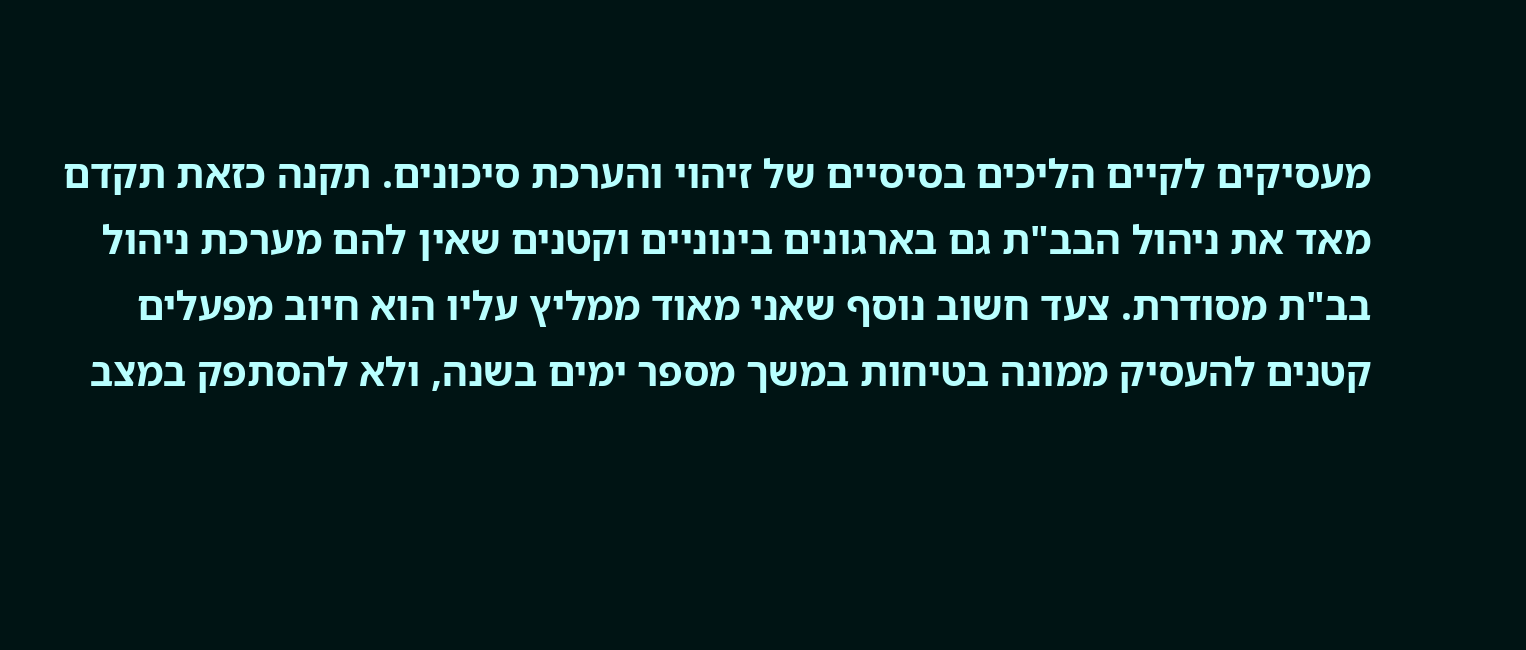מעסיקים לקיים הליכים בסיסיים של זיהוי והערכת סיכונים. תקנה כזאת תקדם מאד את ניהול הבב"ת גם בארגונים בינוניים וקטנים שאין להם מערכת ניהול בב"ת מסודרת. צעד חשוב נוסף שאני מאוד ממליץ עליו הוא חיוב מפעלים קטנים להעסיק ממונה בטיחות במשך מספר ימים בשנה, ולא להסתפק במצב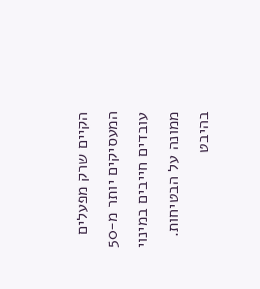הקיים שרק מפעלים המעסיקים יותר מ-50 עובדים חייבים במינוי ממונה על הבטיחות. בהיבט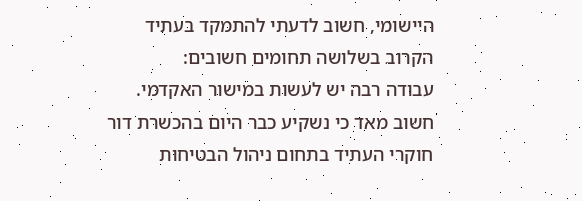היישומי, חשוב לדעתי להתמקד בעתיד הקרוב בשלושה תחומים חשובים:
עבודה רבה יש לעשות במישור האקדמי. חשוב מאד כי נשקיע כבר היום בהכשרת דור חוקרי העתיד בתחום ניהול הבטיחות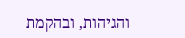והגיהות, ובהקמת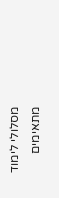מסלולי לימוד מתאימים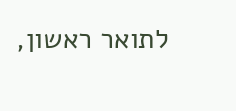לתואר ראשון,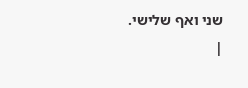שני ואף שלישי.
|